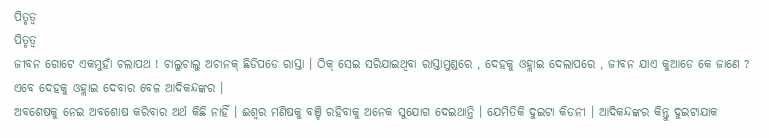ପିତୃତ୍ୱ
ପିତୃତ୍ୱ
ଜୀବନ ଗୋଟେ ଏକମୁହାଁ ଚଲାପଥ ! ଚାଲୁଚାଲୁ ଅଚାନକ୍ ଛିଡିପଡେ ରାସ୍ତା । ଠିକ୍ ସେଇ ସରିଯାଇଥିବା ରାସ୍ତାମୁଣ୍ଡରେ , ଦେହକୁ ଓହ୍ଲାଇ ଦେଲାପରେ , ଜୀବନ ଯାଏ କୁଆଡେ କେ ଜାଣେ ?
ଏବେ ଦେହକୁ ଓହ୍ଲାଇ ଦେବାର ବେଳ ଆଦିକନ୍ଦଙ୍କର ।
ଅବଶେଷକୁ ନେଇ ଅବଶୋଷ କରିବାର ଅର୍ଥ କିଛି ନାହିଁ । ଈଶ୍ୱର ମଣିଷକୁ ବଞ୍ଚି ରହିବାକୁ ଅନେକ ସୁଯୋଗ ଦେଇଥାନ୍ତି । ଯେମିତିକି ଦୁଇଟା କିଡନୀ । ଆଦିକନ୍ଦଙ୍କର କିନ୍ତୁ ଦୁଇଟାଯାକ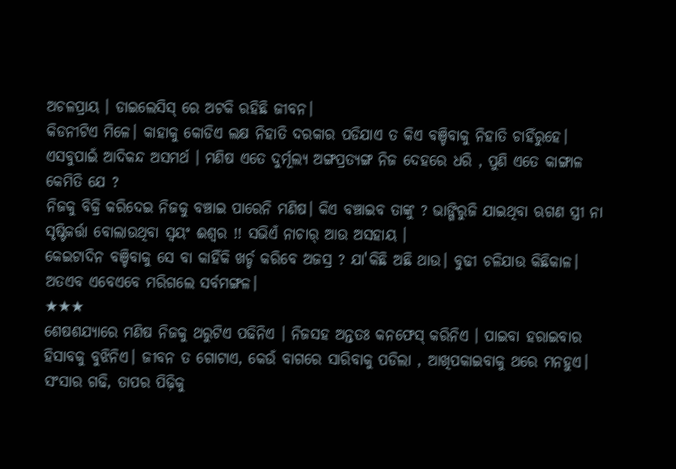ଅଚଳପ୍ରାୟ । ଡାଇଲେସିସ୍ ରେ ଅଟକି ରହିଛି ଜୀବନ।
କିଡନୀଟିଏ ମିଳେ। କାହାକୁ କୋଡିଏ ଲକ୍ଷ ନିହାତି ଦରକାର ପଡିଯାଏ ତ କିଏ ବଞ୍ଚିବାକୁ ନିହାତି ଚାହିଁରୁହେ। ଏସବୁପାଇଁ ଆଦିକନ୍ଦ ଅସମର୍ଥ । ମଣିଷ ଏତେ ଦୁର୍ମୂଲ୍ୟ ଅଙ୍ଗପ୍ରତ୍ୟଙ୍ଗ ନିଜ ଦେହରେ ଧରି , ପୁଣି ଏତେ କାଙ୍ଗାଳ କେମିତି ଯେ ?
ନିଜକୁ ବିକ୍ରି କରିଦେଇ ନିଜକୁ ବଞ୍ଚାଇ ପାରେନି ମଣିଷ। କିଏ ବଞ୍ଚାଇବ ତାଙ୍କୁ ? ଭାଙ୍ଗିରୁଜି ଯାଇଥିବା ଋଗଣ ସ୍ତ୍ରୀ ନା ସୃଷ୍ଟିକର୍ତ୍ତା ବୋଲାଉଥିବା ସ୍ୱୟଂ ଈଶ୍ଵର !! ସଭିଏଁ ନାଚାର୍ ଆଉ ଅସହାୟ ।
କେଇଟାଦିନ ବଞ୍ଚିବାକୁ ସେ ବା କାହିଁକି ଖର୍ଚ୍ଚ କରିବେ ଅଜସ୍ର ? ଯା'କିଛି ଅଛି ଥାଉ। ବୁଢୀ ଚଳିଯାଉ କିଛିକାଳ।
ଅତଏବ ଏବେଏବେ ମରିଗଲେ ସର୍ବମଙ୍ଗଳ।
★★★
ଶେଷଶଯ୍ୟାରେ ମଣିଷ ନିଜକୁ ଥରୁଟିଏ ପଢିନିଏ । ନିଜସହ ଅନ୍ତତଃ କନଫେସ୍ କରିନିଏ । ପାଇବା ହରାଇବାର ହିସାବକୁ ବୁଝିନିଏ। ଜୀବନ ତ ଗୋଟାଏ, କେଉଁ ବାଗରେ ସାରିବାକୁ ପଡିଲା , ଆଖିପକାଇବାକୁ ଥରେ ମନହୁଏ।
ସଂସାର ଗଢି, ତାପର ପିଢ଼ିକୁ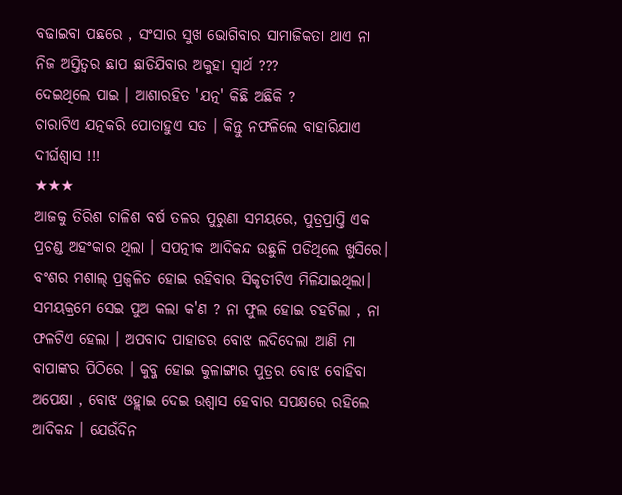ବଢାଇବା ପଛରେ , ସଂସାର ସୁଖ ଭୋଗିବାର ସାମାଜିକତା ଥାଏ ନା ନିଜ ଅସ୍ତିତ୍ଵର ଛାପ ଛାଡିଯିବାର ଅକୁହା ସ୍ୱାର୍ଥ ???
ଦେଇଥିଲେ ପାଇ । ଆଶାରହିତ 'ଯତ୍ନ' କିଛି ଅଛିକି ?
ଚାରାଟିଏ ଯତ୍ନକରି ପୋତାହୁଏ ସତ । କିନ୍ତୁ ନଫଳିଲେ ବାହାରିଯାଏ ଦୀର୍ଘଶ୍ୱାସ !!!
★★★
ଆଜକୁ ତିରିଶ ଚାଳିଶ ବର୍ଷ ତଳର ପୁରୁଣା ସମୟରେ, ପୁତ୍ରପ୍ରାପ୍ତି ଏକ ପ୍ରଚଣ୍ଡ ଅହଂକାର ଥିଲା । ସପତ୍ନୀକ ଆଦିକନ୍ଦ ଉଛୁଳି ପଡିଥିଲେ ଖୁସିରେ। ବଂଶର ମଶାଲ୍ ପ୍ରଜ୍ଵଳିତ ହୋଇ ରହିବାର ସିକୃତୀଟିଏ ମିଳିଯାଇଥିଲା।
ସମୟକ୍ରମେ ସେଇ ପୁଅ କଲା କ'ଣ ? ନା ଫୁଲ ହୋଇ ଚହଟିଲା , ନା ଫଳଟିଏ ହେଲା । ଅପବାଦ ପାହାଡର ବୋଝ ଲଦିଦେଲା ଆଣି ମା ବାପାଙ୍କର ପିଠିରେ । କୁବ୍ଜ ହୋଇ କୁଳାଙ୍ଗାର ପୁତ୍ରର ବୋଝ ବୋହିବା ଅପେକ୍ଷା , ବୋଝ ଓହ୍ଲାଇ ଦେଇ ଉଶ୍ୱାସ ହେବାର ସପକ୍ଷରେ ରହିଲେ ଆଦିକନ୍ଦ । ଯେଉଁଦିନ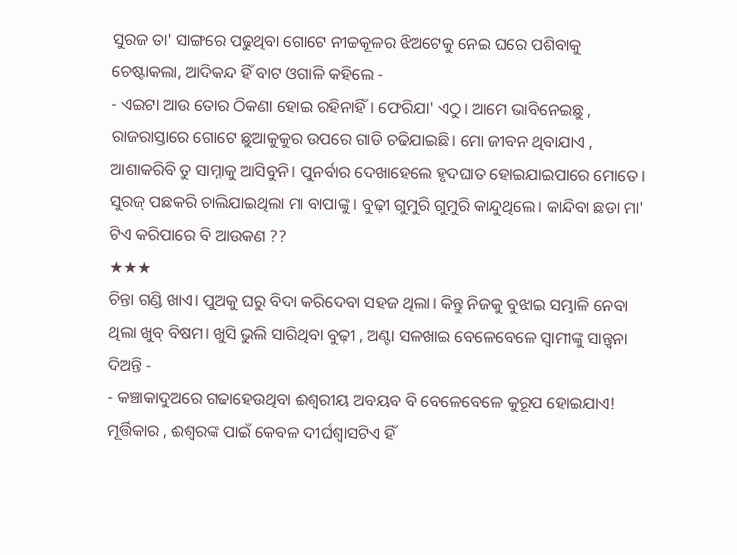ସୁରଜ ତା' ସାଙ୍ଗରେ ପଢୁଥିବା ଗୋଟେ ନୀଚ୍ଚକୂଳର ଝିଅଟେକୁ ନେଇ ଘରେ ପଶିବାକୁ ଚେଷ୍ଟାକଲା, ଆଦିକନ୍ଦ ହିଁ ବାଟ ଓଗାଳି କହିଲେ -
- ଏଇଟା ଆଉ ତୋର ଠିକଣା ହୋଇ ରହିନାହିଁ । ଫେରିଯା' ଏଠୁ। ଆମେ ଭାବିନେଇଛୁ , ରାଜରାସ୍ତାରେ ଗୋଟେ ଛୁଆକୁକୁର ଉପରେ ଗାଡି ଚଢିଯାଇଛି। ମୋ ଜୀବନ ଥିବାଯାଏ , ଆଶାକରିବି ତୁ ସାମ୍ନାକୁ ଆସିବୁନି। ପୁନର୍ବାର ଦେଖାହେଲେ ହୃଦଘାତ ହୋଇଯାଇପାରେ ମୋତେ।
ସୁରଜ୍ ପଛକରି ଚାଲିଯାଇଥିଲା ମା ବାପାଙ୍କୁ । ବୁଢ଼ୀ ଗୁମୁରି ଗୁମୁରି କାନ୍ଦୁଥିଲେ। କାନ୍ଦିବା ଛଡା ମା' ଟିଏ କରିପାରେ ବି ଆଉକଣ ??
★★★
ଚିନ୍ତା ଗଣ୍ଡି ଖାଏ। ପୁଅକୁ ଘରୁ ବିଦା କରିଦେବା ସହଜ ଥିଲା। କିନ୍ତୁ ନିଜକୁ ବୁଝାଇ ସମ୍ଭାଳି ନେବା ଥିଲା ଖୁବ୍ ବିଷମ। ଖୁସି ଭୁଲି ସାରିଥିବା ବୁଢ଼ୀ , ଅଣ୍ଟା ସଳଖାଇ ବେଳେବେଳେ ସ୍ୱାମୀଙ୍କୁ ସାନ୍ତ୍ଵନା ଦିଅନ୍ତି -
- କଞ୍ଚାକାଦୁଅରେ ଗଢାହେଉଥିବା ଈଶ୍ୱରୀୟ ଅବୟବ ବି ବେଳେବେଳେ କୁରୂପ ହୋଇଯାଏ! ମୂର୍ତ୍ତିକାର , ଈଶ୍ୱରଙ୍କ ପାଇଁ କେବଳ ଦୀର୍ଘଶ୍ୱାସଟିଏ ହିଁ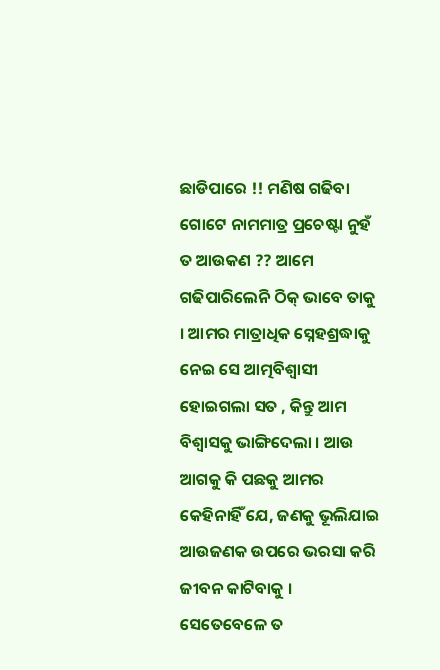ଛାଡିପାରେ !! ମଣିଷ ଗଢିବା ଗୋଟେ ନାମମାତ୍ର ପ୍ରଚେଷ୍ଟା ନୁହଁ ତ ଆଉକଣ ?? ଆମେ ଗଢିପାରିଲେନି ଠିକ୍ ଭାବେ ତାକୁ । ଆମର ମାତ୍ରାଧିକ ସ୍ନେହଶ୍ରଦ୍ଧାକୁ ନେଇ ସେ ଆତ୍ମବିଶ୍ୱାସୀ ହୋଇଗଲା ସତ , କିନ୍ତୁ ଆମ ବିଶ୍ଵାସକୁ ଭାଙ୍ଗିଦେଲା । ଆଉ ଆଗକୁ କି ପଛକୁ ଆମର କେହିନାହିଁ ଯେ, ଜଣକୁ ଭୂଲିଯାଇ ଆଉଜଣକ ଉପରେ ଭରସା କରି ଜୀବନ କାଟିବାକୁ । ସେତେବେଳେ ତ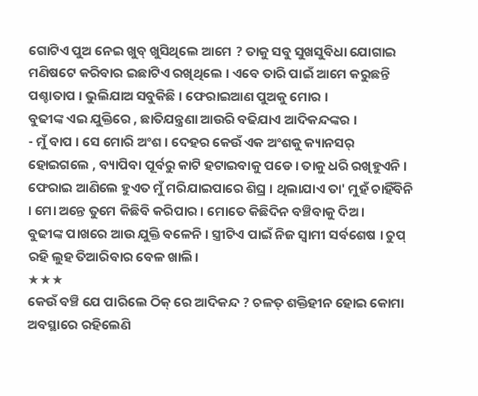ଗୋଟିଏ ପୁଅ ନେଇ ଖୁବ୍ ଖୁସିଥିଲେ ଆମେ ? ତାକୁ ସବୁ ସୁଖସୁବିଧା ଯୋଗାଇ ମଣିଷଟେ କରିବାର ଇଛାଟିଏ ରଖିଥିଲେ । ଏବେ ତାରି ପାଇଁ ଆମେ କରୁଛନ୍ତି ପଶ୍ଚାତାପ । ଭୁଲିଯାଅ ସବୁକିଛି । ଫେରାଇଆଣ ପୁଅକୁ ମୋର ।
ବୁଢୀଙ୍କ ଏଇ ଯୁକ୍ତିରେ , ଛାତିଯନ୍ତ୍ରଣା ଆଉରି ବଢିଯାଏ ଆଦିକନ୍ଦଙ୍କର ।
- ମୁଁ ବାପ । ସେ ମୋରି ଅଂଶ। ଦେହର କେଉଁ ଏକ ଅଂଶକୁ କ୍ୟାନସର୍ ହୋଇଗଲେ , ବ୍ୟାପିବା ପୂର୍ବରୁ କାଟି ହଟାଇବାକୁ ପଡେ। ତାକୁ ଧରି ରଖିହୁଏନି । ଫେରାଇ ଆଣିଲେ ହୁଏତ ମୁଁ ମରିଯାଇପାରେ ଶିଘ୍ର । ଥିଲାଯାଏ ତା' ମୁହଁ ଚାହିଁବିନି । ମୋ ଅନ୍ତେ ତୁମେ କିଛିବି କରିପାର । ମୋତେ କିଛିଦିନ ବଞ୍ଚିବାକୁ ଦିଅ ।
ବୁଢୀଙ୍କ ପାଖରେ ଆଉ ଯୁକ୍ତି ବଳେନି । ସ୍ତ୍ରୀଟିଏ ପାଇଁ ନିଜ ସ୍ୱାମୀ ସର୍ବଶେଷ । ଚୁପ୍ ରହି ଲୁହ ତିଆରିବାର ବେଳ ଖାଲି।
★★★
କେଉଁ ବଞ୍ଚି ଯେ ପାରିଲେ ଠିକ୍ ରେ ଆଦିକନ୍ଦ ? ଚଳତ୍ ଶକ୍ତିହୀନ ହୋଇ କୋମା ଅବସ୍ଥାରେ ରହିଲେଣି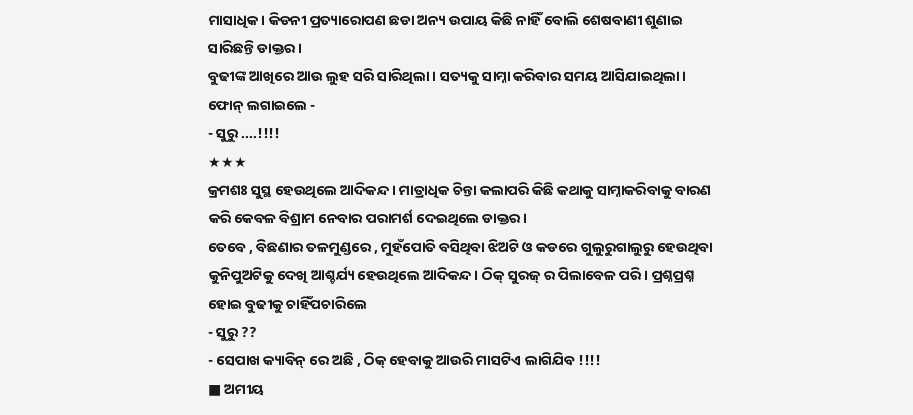ମାସାଧିକ। କିଡନୀ ପ୍ରତ୍ୟାରୋପଣ ଛଡା ଅନ୍ୟ ଉପାୟ କିଛି ନାହିଁ ବୋଲି ଶେଷବାଣୀ ଶୁଣାଇ ସାରିଛନ୍ତି ଡାକ୍ତର।
ବୁଢୀଙ୍କ ଆଖିରେ ଆଉ ଲୁହ ସରି ସାରିଥିଲା । ସତ୍ୟକୁ ସାମ୍ନା କରିବାର ସମୟ ଆସିଯାଇଥିଲା। ଫୋନ୍ ଲଗାଇଲେ -
- ସୁରୁ ....!!!!
★★★
କ୍ରମଶଃ ସୁସ୍ଥ ହେଉଥିଲେ ଆଦିକନ୍ଦ । ମାତ୍ରାଧିକ ଚିନ୍ତା କଲାପରି କିଛି କଥାକୁ ସାମ୍ନାକରିବାକୁ ବାରଣ କରି କେବଳ ବିଶ୍ରାମ ନେବାର ପରାମର୍ଶ ଦେଇଥିଲେ ଡାକ୍ତର।
ତେବେ , ବିଛଣାର ତଳମୁଣ୍ଡରେ , ମୁହଁପୋତି ବସିଥିବା ଝିଅଟି ଓ କଡରେ ଗୁଲୁରୁଗାଲୁରୁ ହେଉଥିବା କୁନିପୁଅଟିକୁ ଦେଖି ଆଶ୍ଚର୍ଯ୍ୟ ହେଉଥିଲେ ଆଦିକନ୍ଦ। ଠିକ୍ ସୁରଜ୍ ର ପିଲାବେଳ ପରି। ପ୍ରଶ୍ନପ୍ରଶ୍ନ ହୋଇ ବୁଢୀକୁ ଚାହିଁପଚାରିଲେ
- ସୁରୁ ??
- ସେପାଖ କ୍ୟାବିନ୍ ରେ ଅଛି , ଠିକ୍ ହେବାକୁ ଆଉରି ମାସଟିଏ ଲାଗିଯିବ !!!!
■ ଅମୀୟ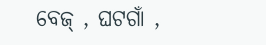ବେଜ୍ , ଘଟଗାଁ ,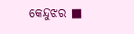କେନ୍ଦୁଝର ■